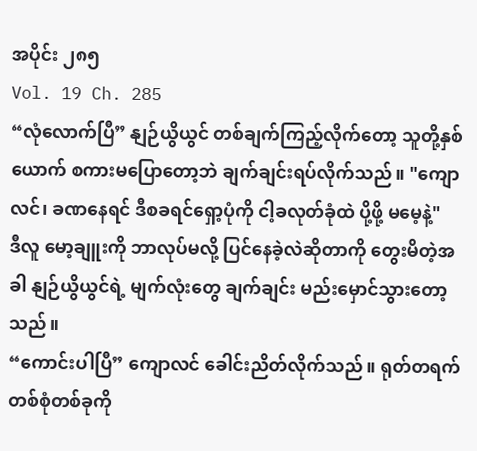အပိုင်း ၂၈၅
Vol. 19 Ch. 285
“လုံလောက်ပြီ” နျဉ်ယွိယွင် တစ်ချက်ကြည့်လိုက်တော့ သူတို့နှစ်ယောက် စကားမပြောတော့ဘဲ ချက်ချင်းရပ်လိုက်သည်။ "ကျောလင်၊ ခဏနေရင် ဒီစခရင်ရှော့ပုံကို ငါ့ခလုတ်ခုံထဲ ပို့ဖို့ မမေ့နဲ့"
ဒီလူ မော့ချူးကို ဘာလုပ်မလို့ ပြင်နေခဲ့လဲဆိုတာကို တွေးမိတဲ့အခါ နျဉ်ယွိယွင်ရဲ့ မျက်လုံးတွေ ချက်ချင်း မည်းမှောင်သွားတော့သည်။
“ကောင်းပါပြီ” ကျောလင် ခေါင်းညိတ်လိုက်သည်။ ရုတ်တရက် တစ်စုံတစ်ခုကို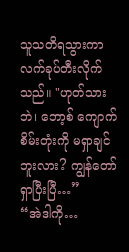သူသတိရသွားကာ လက်ခုပ်တီးလိုက်သည်။ "ဟုတ်သားဘဲ၊ ဘော့စ် ကျောက်စိမ်းတုံးကို မရှာချင်ဘူးလား? ကျွန်တော်ရှာပြီးပြီ…”
“အဲဒါကို…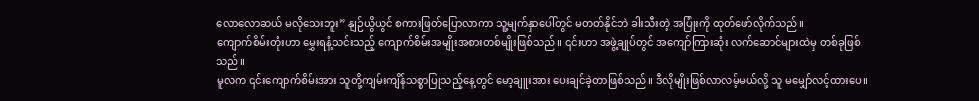လောလောဆယ် မလိုသေးဘူး” နျဉ်ယွိယွင် စကားဖြတ်ပြောလာကာ သူ့မျက်နှာပေါ်တွင် မတတ်နိုင်ဘဲ ခါးသီးတဲ့ အပြုံးကို ထုတ်ဖော်လိုက်သည်။
ကျောက်စိမ်းတုံးဟာ မွှေးရနံ့သင်းသည့် ကျောက်စိမ်းအမျိုးအစားတစ်မျိုးဖြစ်သည်။ ၎င်းဟာ အဖွဲ့ချုပ်တွင် အကျော်ကြားဆုံး လက်ဆောင်များထဲမှ တစ်ခုဖြစ်သည်။
မူလက ၎င်းကျောက်စိမ်းအား သူတို့ကျမ်းကျိန်သစ္စာပြုသည့်နေ့တွင် မော့ချူးအား ပေးချင်ခဲ့တာဖြစ်သည်။ ဒီလိုမျိုးဖြစ်လာလမ့်မယ်လို့ သူ မမျှော်လင့်ထားပေ။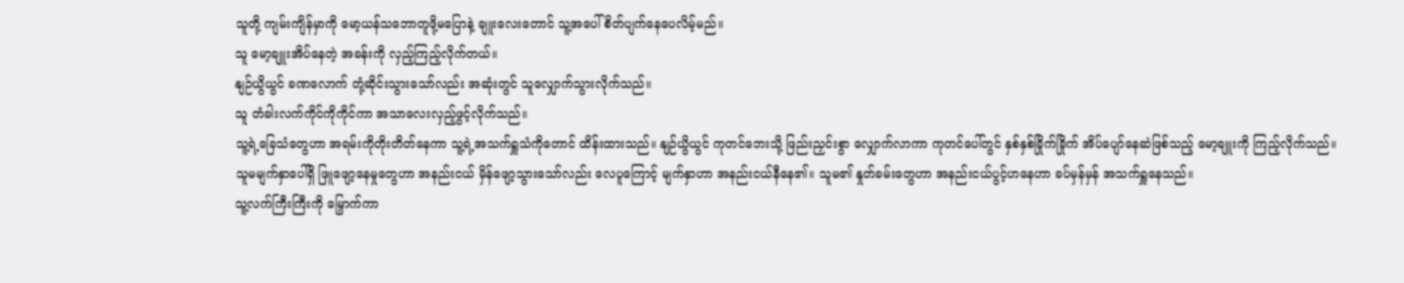သူတို့ ကျမ်းကျိန်မှာကို မော့ယန်သဘောတူဖို့မပြောနဲ့ ချူးလေးတောင် သူ့အပေါ် စိတ်ပျက်နေပေလိမ့်မည်။
သူ မော့ချူးအိပ်နေတဲ့ အခန်းကို လှည့်ကြည့်လိုက်တယ်။
နျဉ်ယွိယွင် ခဏလောက် တုံ့ဆိုင်းသွားသော်လည်း အဆုံးတွင် သူလျှောက်သွားလိုက်သည်။
သူ တံခါးလက်ကိုင်ကိုကိုင်ကာ အသာလေးလှည့်ဖွင့်လိုက်သည်။
သူ့ရဲ့ခြေသံတွေဟာ အရမ်းကိုတိုးတိတ်နေကာ သူ့ရဲ့အသက်ရှူသံကိုတောင် ထိန်းထားသည်။ နျဉ်ယွိယွင် ကုတင်ဘေးသို့ ဖြည်းညှင်းစွာ လျှောက်လာကာ ကုတင်ပေါ်တွင် နှစ်နှစ်ခြိုက်ခြိုက် အိပ်ပျော်နေဆဲဖြစ်သည့် မော့ချူးကို ကြည့်လိုက်သည်။
သူမမျက်နှာပေါ်ရှိ ဖြူဖျော့နေမှုတွေဟာ အနည်းငယ် မှိန်ဖျော့သွားသော်လည်း လေပူကြောင့် မျက်နှာဟာ အနည်းငယ်နီနေ၏။ သူမ၏ နှုတ်ခမ်းတွေဟာ အနည်းငယ်ပွင့်ဟနေဟာ ခပ်မှန်မှန် အသက်ရှူနေသည်။
သူ့လက်ကြီးကြီးကို မြှောက်ကာ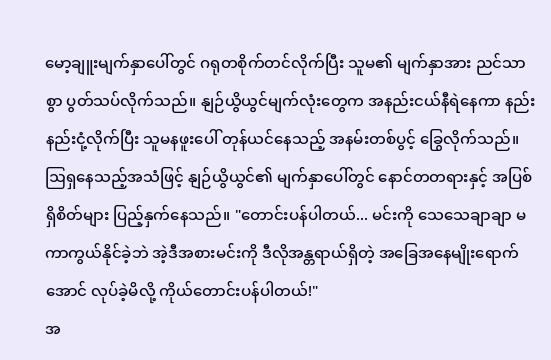မော့ချူးမျက်နှာပေါ်တွင် ဂရုတစိုက်တင်လိုက်ပြီး သူမ၏ မျက်နှာအား ညင်သာစွာ ပွတ်သပ်လိုက်သည်။ နျဉ်ယွိယွင်မျက်လုံးတွေက အနည်းငယ်နီရဲနေကာ နည်းနည်းငုံ့လိုက်ပြီး သူမနဖူးပေါ် တုန်ယင်နေသည့် အနမ်းတစ်ပွင့် ခြွေလိုက်သည်။
ဩရှနေသည့်အသံဖြင့် နျဉ်ယွိယွင်၏ မျက်နှာပေါ်တွင် နောင်တတရားနှင့် အပြစ်ရှိစိတ်များ ပြည့်နှက်နေသည်။ "တောင်းပန်ပါတယ်... မင်းကို သေသေချာချာ မကာကွယ်နိုင်ခဲ့ဘဲ အဲ့ဒီအစားမင်းကို ဒီလိုအန္တရာယ်ရှိတဲ့ အခြေအနေမျိုးရောက်အောင် လုပ်ခဲ့မိလို့ ကိုယ်တောင်းပန်ပါတယ်!"
အ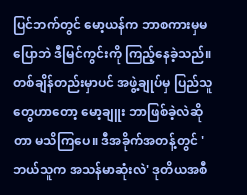ပြင်ဘက်တွင် မော့ယန်က ဘာစကားမှမပြောဘဲ ဒီမြင်ကွင်းကို ကြည့်နေခဲ့သည်။
တစ်ချိန်တည်းမှာပင် အဖွဲ့ချုပ်မှ ပြည်သူတွေဟာတော့ မော့ချူး ဘာဖြစ်ခဲ့လဲဆိုတာ မသိကြပေ။ ဒီအခိုက်အတန့်တွင် 'ဘယ်သူက အသန်မာဆုံးလဲ' ဒုတိယအစီ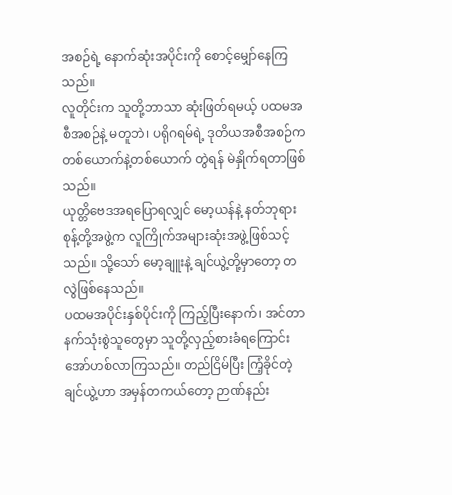အစဉ်ရဲ့ နောက်ဆုံးအပိုင်းကို စောင့်မျှော်နေကြသည်။
လူတိုင်းက သူတို့ဘာသာ ဆုံးဖြတ်ရမယ့် ပထမအစီအစဉ်နဲ့ မတူဘဲ၊ ပရိုဂရမ်ရဲ့ ဒုတိယအစီအစဉ်က တစ်ယောက်နဲ့တစ်ယောက် တွဲရန် မဲနှိုက်ရတာဖြစ်သည်။
ယုတ္တိဗေဒအရပြောရလျှင် မော့ယန်နဲ့ နတ်ဘုရားစုန့်တို့အဖွဲ့က လူကြိုက်အများဆုံးအဖွဲ့ဖြစ်သင့်သည်။ သို့သော် မော့ချူးနဲ့ ချင်ယွဲ့တို့မှာတော့ တလွဲဖြစ်နေသည်။
ပထမအပိုင်းနှစ်ပိုင်းကို ကြည့်ပြီးနောက်၊ အင်တာနက်သုံးစွဲသူတွေမှာ သူတို့လှည့်စားခံရကြောင်း အော်ဟစ်လာကြသည်။ တည်ငြိမ်ပြီး ကြံ့ခိုင်တဲ့ချင်ယွဲ့ဟာ အမှန်တကယ်တော့ ဉာဏ်နည်း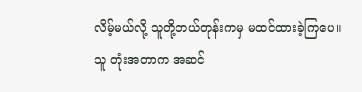လိမ့်မယ်လို့ သူတို့ဘယ်တုန်းကမှ မထင်ထားခဲ့ကြပေ။
သူ တုံးအတာက အဆင်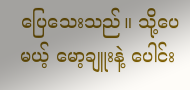ပြေသေးသည်။ သို့ပေမယ့် မော့ချူးနဲ့ ပေါင်း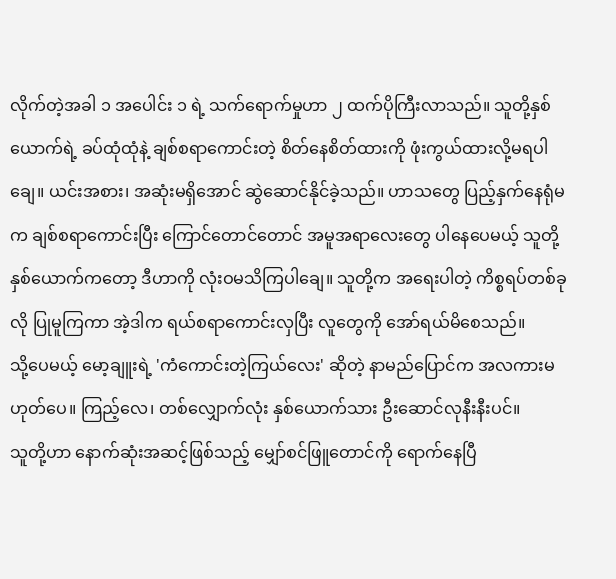လိုက်တဲ့အခါ ၁ အပေါင်း ၁ ရဲ့ သက်ရောက်မှုဟာ ၂ ထက်ပိုကြီးလာသည်။ သူတို့နှစ်ယောက်ရဲ့ ခပ်ထုံထုံနဲ့ ချစ်စရာကောင်းတဲ့ စိတ်နေစိတ်ထားကို ဖုံးကွယ်ထားလို့မရပါချေ။ ယင်းအစား၊ အဆုံးမရှိအောင် ဆွဲဆောင်နိုင်ခဲ့သည်။ ဟာသတွေ ပြည့်နှက်နေရုံမက ချစ်စရာကောင်းပြီး ကြောင်တောင်တောင် အမူအရာလေးတွေ ပါနေပေမယ့် သူတို့နှစ်ယောက်ကတော့ ဒီဟာကို လုံးဝမသိကြပါချေ။ သူတို့က အရေးပါတဲ့ ကိစ္စရပ်တစ်ခုလို ပြုမူကြကာ အဲ့ဒါက ရယ်စရာကောင်းလှပြီး လူတွေကို အော်ရယ်မိစေသည်။
သို့ပေမယ့် မော့ချူးရဲ့ 'ကံကောင်းတဲ့ကြယ်လေး' ဆိုတဲ့ နာမည်ပြောင်က အလကားမဟုတ်ပေ။ ကြည့်လေ၊ တစ်လျှောက်လုံး နှစ်ယောက်သား ဦးဆောင်လုနီးနီးပင်။
သူတို့ဟာ နောက်ဆုံးအဆင့်ဖြစ်သည့် မျှော်စင်ဖြူတောင်ကို ရောက်နေပြီ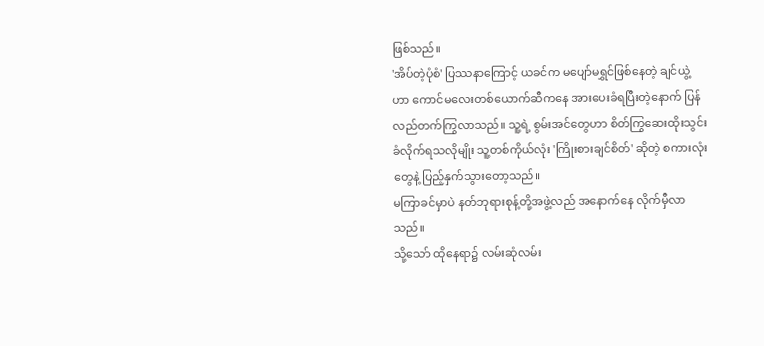ဖြစ်သည်။
'အိပ်တဲ့ပုံစံ' ပြဿနာကြောင့် ယခင်က မပျော်မရွှင်ဖြစ်နေတဲ့ ချင်ယွဲ့ဟာ ကောင်မလေးတစ်ယောက်ဆီကနေ အားပေးခံရပြီးတဲ့နောက် ပြန်လည်တက်ကြွလာသည်။ သူ့ရဲ့ စွမ်းအင်တွေဟာ စိတ်ကြွဆေးထိုးသွင်းခံလိုက်ရသလိုမျိုး သူ့တစ်ကိုယ်လုံး 'ကြိုးစားချင်စိတ်' ဆိုတဲ့ စကားလုံးတွေနဲ့ ပြည့်နှက်သွားတော့သည်။
မကြာခင်မှာပဲ နတ်ဘုရားစုန့်တို့အဖွဲ့လည် အနောက်နေ လိုက်မှီလာသည်။
သို့သော် ထိုနေရာ၌ လမ်းဆုံလမ်း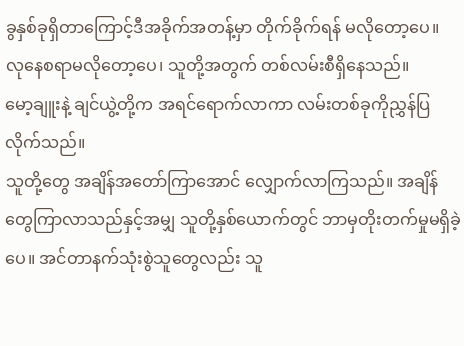ခွနှစ်ခုရှိတာကြောင့်ဒီအခိုက်အတန့်မှာ တိုက်ခိုက်ရန် မလိုတော့ပေ။ လုနေစရာမလိုတော့ပေ၊ သူတို့အတွက် တစ်လမ်းစီရှိနေသည်။
မော့ချူးနဲ့ ချင်ယွဲ့တို့က အရင်ရောက်လာကာ လမ်းတစ်ခုကိုညွှန်ပြလိုက်သည်။
သူတို့တွေ အချိန်အတော်ကြာအောင် လျှောက်လာကြသည်။ အချိန်တွေကြာလာသည်နှင့်အမျှ သူတို့နှစ်ယောက်တွင် ဘာမှတိုးတက်မှုမရှိခဲ့ပေ။ အင်တာနက်သုံးစွဲသူတွေလည်း သူ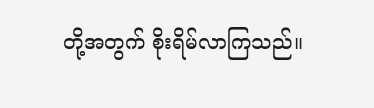တို့အတွက် စိုးရိမ်လာကြသည်။